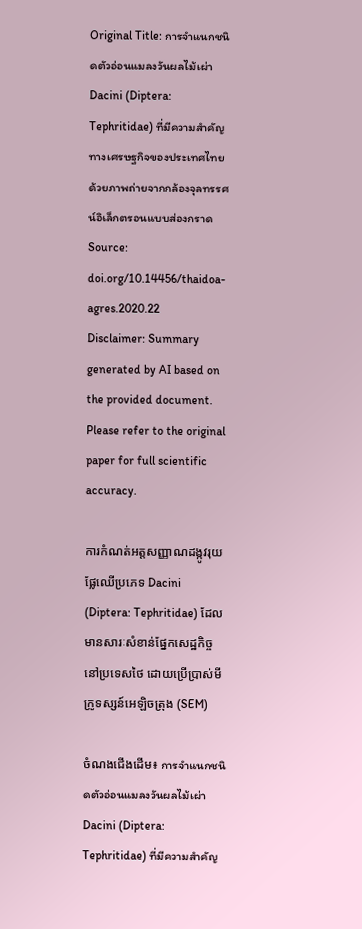Original Title: การจำแนกชนิดตัวอ่อนแมลงวันผลไม้เผ่า Dacini (Diptera: Tephritidae) ที่มีความสำคัญ ทางเศรษฐกิจของประเทศไทยด้วยภาพถ่ายจากกล้องจุลทรรศน์อิเล็กตรอนแบบส่องกราด
Source: doi.org/10.14456/thaidoa-agres.2020.22
Disclaimer: Summary generated by AI based on the provided document. Please refer to the original paper for full scientific accuracy.

ការកំណត់អត្តសញ្ញាណដង្កូវរុយផ្លែឈើប្រភេទ Dacini (Diptera: Tephritidae) ដែលមានសារៈសំខាន់ផ្នែកសេដ្ឋកិច្ចនៅប្រទេសថៃ ដោយប្រើប្រាស់មីក្រូទស្សន៍អេឡិចត្រុង (SEM)

ចំណងជើងដើម៖ การจำแนกชนิดตัวอ่อนแมลงวันผลไม้เผ่า Dacini (Diptera: Tephritidae) ที่มีความสำคัญ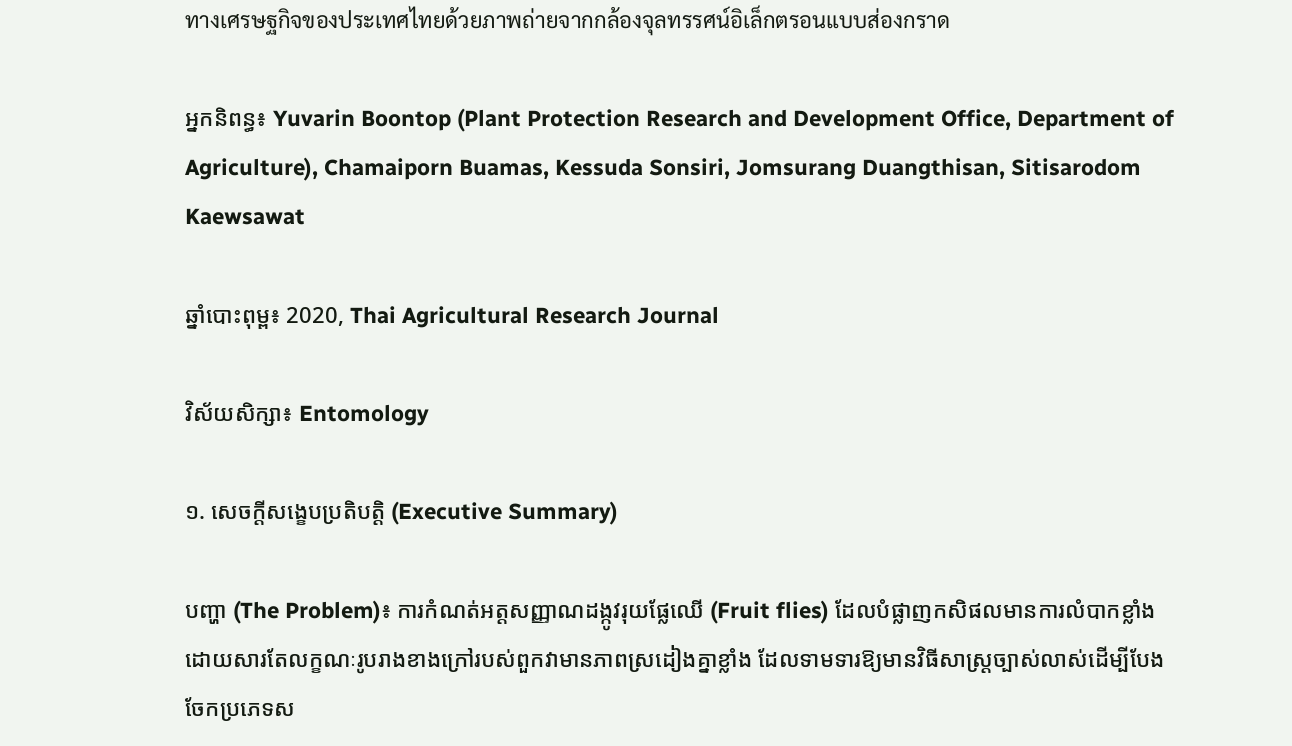ทางเศรษฐกิจของประเทศไทยด้วยภาพถ่ายจากกล้องจุลทรรศน์อิเล็กตรอนแบบส่องกราด

អ្នកនិពន្ធ៖ Yuvarin Boontop (Plant Protection Research and Development Office, Department of Agriculture), Chamaiporn Buamas, Kessuda Sonsiri, Jomsurang Duangthisan, Sitisarodom Kaewsawat

ឆ្នាំបោះពុម្ព៖ 2020, Thai Agricultural Research Journal

វិស័យសិក្សា៖ Entomology

១. សេចក្តីសង្ខេបប្រតិបត្តិ (Executive Summary)

បញ្ហា (The Problem)៖ ការកំណត់អត្តសញ្ញាណដង្កូវរុយផ្លែឈើ (Fruit flies) ដែលបំផ្លាញកសិផលមានការលំបាកខ្លាំង ដោយសារតែលក្ខណៈរូបរាងខាងក្រៅរបស់ពួកវាមានភាពស្រដៀងគ្នាខ្លាំង ដែលទាមទារឱ្យមានវិធីសាស្ត្រច្បាស់លាស់ដើម្បីបែងចែកប្រភេទស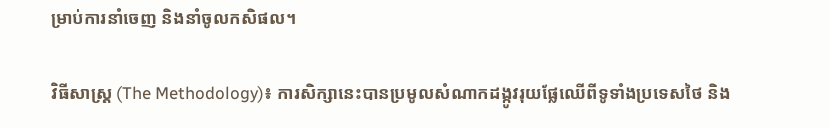ម្រាប់ការនាំចេញ និងនាំចូលកសិផល។

វិធីសាស្ត្រ (The Methodology)៖ ការសិក្សានេះបានប្រមូលសំណាកដង្កូវរុយផ្លែឈើពីទូទាំងប្រទេសថៃ និង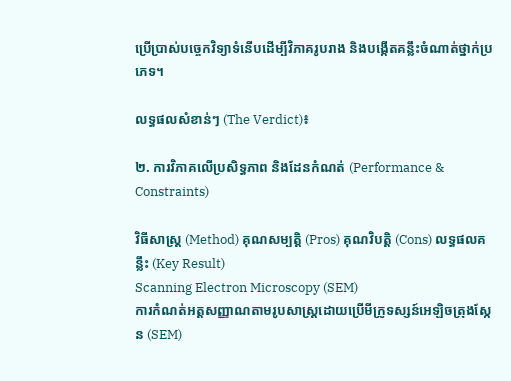ប្រើប្រាស់បច្ចេកវិទ្យាទំនើបដើម្បីវិភាគរូបរាង និងបង្កើតគន្លឹះចំណាត់ថ្នាក់ប្រភេទ។

លទ្ធផលសំខាន់ៗ (The Verdict)៖

២. ការវិភាគលើប្រសិទ្ធភាព និងដែនកំណត់ (Performance & Constraints)

វិធីសាស្ត្រ (Method) គុណសម្បត្តិ (Pros) គុណវិបត្តិ (Cons) លទ្ធផលគន្លឹះ (Key Result)
Scanning Electron Microscopy (SEM)
ការកំណត់អត្តសញ្ញាណតាមរូបសាស្ត្រដោយប្រើមីក្រូទស្សន៍អេឡិចត្រុងស្កែន (SEM)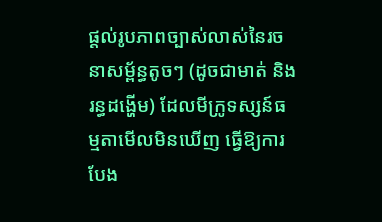ផ្តល់រូបភាពច្បាស់លាស់នៃរចនាសម្ព័ន្ធតូចៗ (ដូចជាមាត់ និងរន្ធដង្ហើម) ដែលមីក្រូទស្សន៍ធម្មតាមើលមិនឃើញ ធ្វើឱ្យការបែង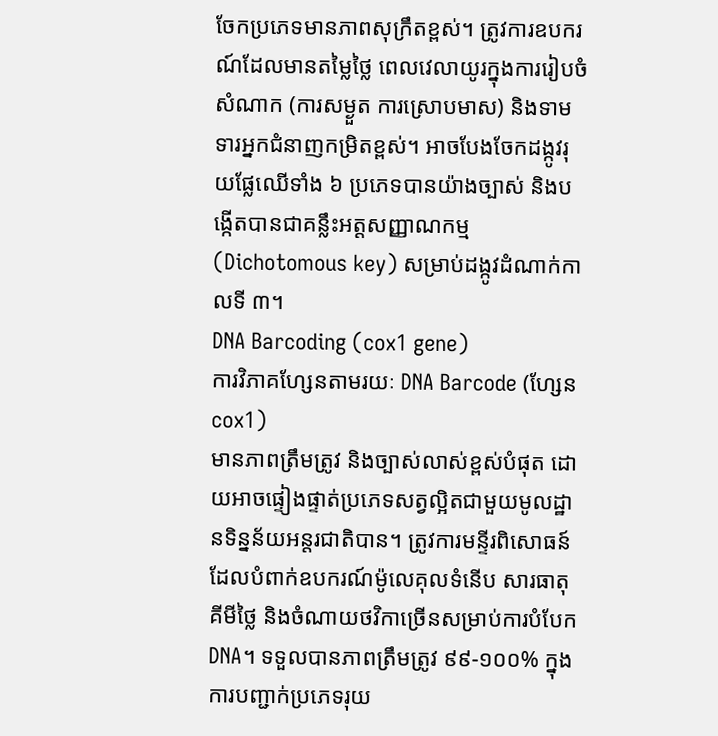ចែកប្រភេទមានភាពសុក្រឹតខ្ពស់។ ត្រូវការឧបករណ៍ដែលមានតម្លៃថ្លៃ ពេលវេលាយូរក្នុងការរៀបចំសំណាក (ការសម្ងួត ការស្រោបមាស) និងទាមទារអ្នកជំនាញកម្រិតខ្ពស់។ អាចបែងចែកដង្កូវរុយផ្លែឈើទាំង ៦ ប្រភេទបានយ៉ាងច្បាស់ និងបង្កើតបានជាគន្លឹះអត្តសញ្ញាណកម្ម (Dichotomous key) សម្រាប់ដង្កូវដំណាក់កាលទី ៣។
DNA Barcoding (cox1 gene)
ការវិភាគហ្សែនតាមរយៈ DNA Barcode (ហ្សែន cox1)
មានភាពត្រឹមត្រូវ និងច្បាស់លាស់ខ្ពស់បំផុត ដោយអាចផ្ទៀងផ្ទាត់ប្រភេទសត្វល្អិតជាមួយមូលដ្ឋានទិន្នន័យអន្តរជាតិបាន។ ត្រូវការមន្ទីរពិសោធន៍ដែលបំពាក់ឧបករណ៍ម៉ូលេគុលទំនើប សារធាតុគីមីថ្លៃ និងចំណាយថវិកាច្រើនសម្រាប់ការបំបែក DNA។ ទទួលបានភាពត្រឹមត្រូវ ៩៩-១០០% ក្នុងការបញ្ជាក់ប្រភេទរុយ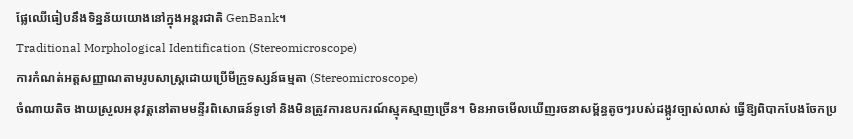ផ្លែឈើធៀបនឹងទិន្នន័យយោងនៅក្នុងអន្តរជាតិ GenBank។
Traditional Morphological Identification (Stereomicroscope)
ការកំណត់អត្តសញ្ញាណតាមរូបសាស្ត្រដោយប្រើមីក្រូទស្សន៍ធម្មតា (Stereomicroscope)
ចំណាយតិច ងាយស្រួលអនុវត្តនៅតាមមន្ទីរពិសោធន៍ទូទៅ និងមិនត្រូវការឧបករណ៍ស្មុគស្មាញច្រើន។ មិនអាចមើលឃើញរចនាសម្ព័ន្ធតូចៗរបស់ដង្កូវច្បាស់លាស់ ធ្វើឱ្យពិបាកបែងចែកប្រ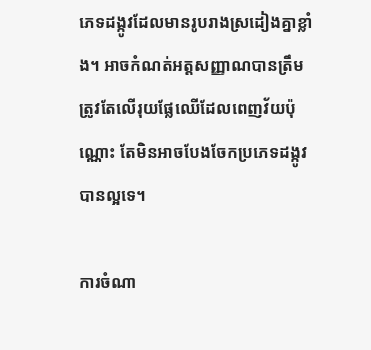ភេទដង្កូវដែលមានរូបរាងស្រដៀងគ្នាខ្លាំង។ អាចកំណត់អត្តសញ្ញាណបានត្រឹមត្រូវតែលើរុយផ្លែឈើដែលពេញវ័យប៉ុណ្ណោះ តែមិនអាចបែងចែកប្រភេទដង្កូវបានល្អទេ។

ការចំណា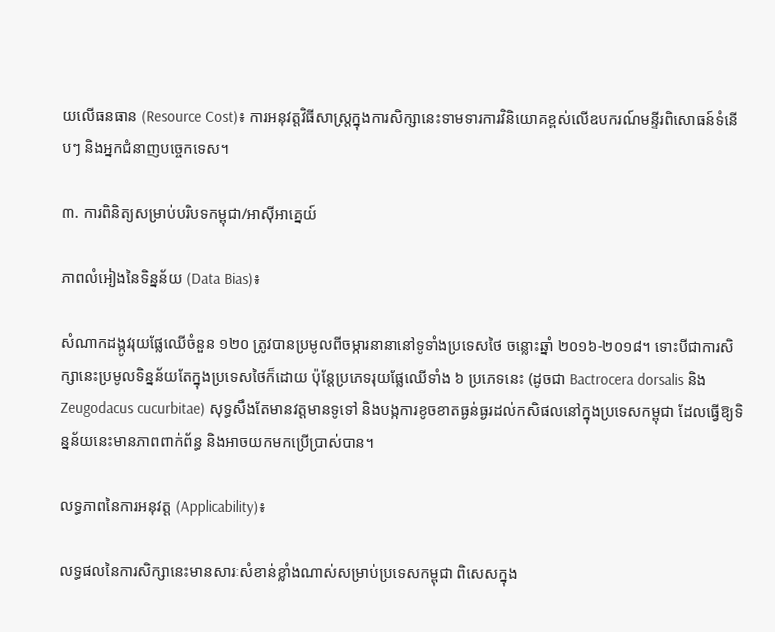យលើធនធាន (Resource Cost)៖ ការអនុវត្តវិធីសាស្ត្រក្នុងការសិក្សានេះទាមទារការវិនិយោគខ្ពស់លើឧបករណ៍មន្ទីរពិសោធន៍ទំនើបៗ និងអ្នកជំនាញបច្ចេកទេស។

៣. ការពិនិត្យសម្រាប់បរិបទកម្ពុជា/អាស៊ីអាគ្នេយ៍

ភាពលំអៀងនៃទិន្នន័យ (Data Bias)៖

សំណាកដង្កូវរុយផ្លែឈើចំនួន ១២០ ត្រូវបានប្រមូលពីចម្ការនានានៅទូទាំងប្រទេសថៃ ចន្លោះឆ្នាំ ២០១៦-២០១៨។ ទោះបីជាការសិក្សានេះប្រមូលទិន្នន័យតែក្នុងប្រទេសថៃក៏ដោយ ប៉ុន្តែប្រភេទរុយផ្លែឈើទាំង ៦ ប្រភេទនេះ (ដូចជា Bactrocera dorsalis និង Zeugodacus cucurbitae) សុទ្ធសឹងតែមានវត្តមានទូទៅ និងបង្កការខូចខាតធ្ងន់ធ្ងរដល់កសិផលនៅក្នុងប្រទេសកម្ពុជា ដែលធ្វើឱ្យទិន្នន័យនេះមានភាពពាក់ព័ន្ធ និងអាចយកមកប្រើប្រាស់បាន។

លទ្ធភាពនៃការអនុវត្ត (Applicability)៖

លទ្ធផលនៃការសិក្សានេះមានសារៈសំខាន់ខ្លាំងណាស់សម្រាប់ប្រទេសកម្ពុជា ពិសេសក្នុង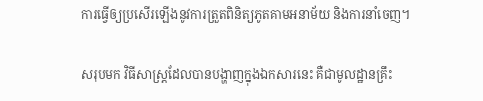ការធ្វើឲ្យប្រសើរឡើងនូវការត្រួតពិនិត្យភូតគាមអនាម័យ និងការនាំចេញ។

សរុបមក វិធីសាស្ត្រដែលបានបង្ហាញក្នុងឯកសារនេះ គឺជាមូលដ្ឋានគ្រឹះ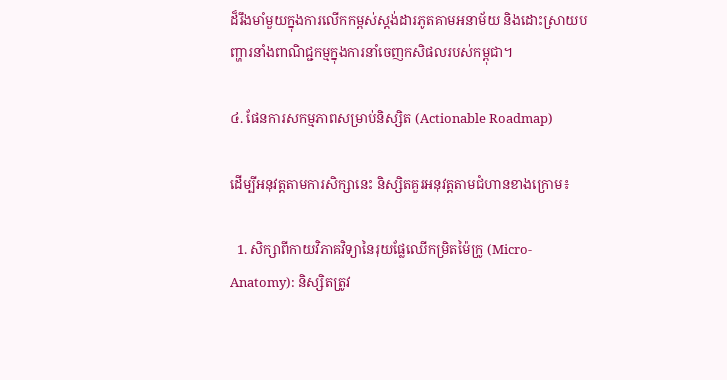ដ៏រឹងមាំមួយក្នុងការលើកកម្ពស់ស្តង់ដារភូតគាមអនាម័យ និងដោះស្រាយបញ្ហារនាំងពាណិជ្ជកម្មក្នុងការនាំចេញកសិផលរបស់កម្ពុជា។

៤. ផែនការសកម្មភាពសម្រាប់និស្សិត (Actionable Roadmap)

ដើម្បីអនុវត្តតាមការសិក្សានេះ និស្សិតគួរអនុវត្តតាមជំហានខាងក្រោម៖

  1. សិក្សាពីកាយវិភាគវិទ្យានៃរុយផ្លែឈើកម្រិតម៉ៃក្រូ (Micro-Anatomy): និស្សិតត្រូវ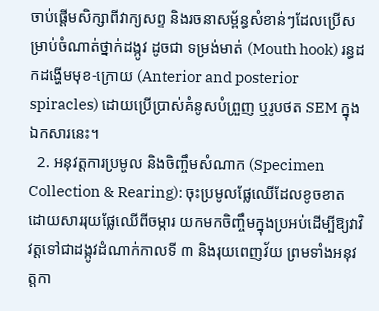ចាប់ផ្តើមសិក្សាពីវាក្យសព្ទ និងរចនាសម្ព័ន្ធសំខាន់ៗដែលប្រើសម្រាប់ចំណាត់ថ្នាក់ដង្កូវ ដូចជា ទម្រង់មាត់ (Mouth hook) រន្ធដកដង្ហើមមុខ-ក្រោយ (Anterior and posterior spiracles) ដោយប្រើប្រាស់គំនូសបំព្រួញ ឬរូបថត SEM ក្នុងឯកសារនេះ។
  2. អនុវត្តការប្រមូល និងចិញ្ចឹមសំណាក (Specimen Collection & Rearing): ចុះប្រមូលផ្លែឈើដែលខូចខាតដោយសាររុយផ្លែឈើពីចម្ការ យកមកចិញ្ចឹមក្នុងប្រអប់ដើម្បីឱ្យវាវិវត្តទៅជាដង្កូវដំណាក់កាលទី ៣ និងរុយពេញវ័យ ព្រមទាំងអនុវត្តកា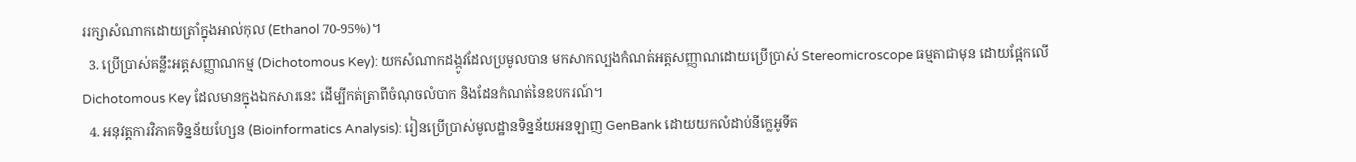ររក្សាសំណាកដោយត្រាំក្នុងអាល់កុល (Ethanol 70-95%)។
  3. ប្រើប្រាស់គន្លឹះអត្តសញ្ញាណកម្ម (Dichotomous Key): យកសំណាកដង្កូវដែលប្រមូលបាន មកសាកល្បងកំណត់អត្តសញ្ញាណដោយប្រើប្រាស់ Stereomicroscope ធម្មតាជាមុន ដោយផ្អែកលើ Dichotomous Key ដែលមានក្នុងឯកសារនេះ ដើម្បីកត់ត្រាពីចំណុចលំបាក និងដែនកំណត់នៃឧបករណ៍។
  4. អនុវត្តការវិភាគទិន្នន័យហ្សែន (Bioinformatics Analysis): រៀនប្រើប្រាស់មូលដ្ឋានទិន្នន័យអនឡាញ GenBank ដោយយកលំដាប់នីក្លេអូទីត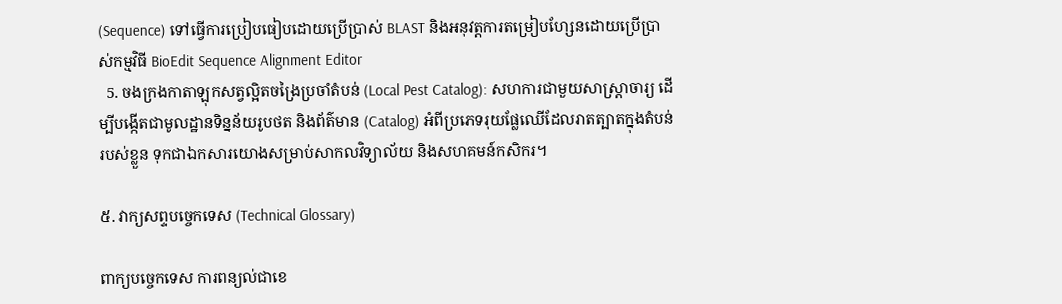(Sequence) ទៅធ្វើការប្រៀបធៀបដោយប្រើប្រាស់ BLAST និងអនុវត្តការតម្រៀបហ្សែនដោយប្រើប្រាស់កម្មវិធី BioEdit Sequence Alignment Editor
  5. ចងក្រងកាតាឡុកសត្វល្អិតចង្រៃប្រចាំតំបន់ (Local Pest Catalog): សហការជាមួយសាស្ត្រាចារ្យ ដើម្បីបង្កើតជាមូលដ្ឋានទិន្នន័យរូបថត និងព័ត៌មាន (Catalog) អំពីប្រភេទរុយផ្លែឈើដែលរាតត្បាតក្នុងតំបន់របស់ខ្លួន ទុកជាឯកសារយោងសម្រាប់សាកលវិទ្យាល័យ និងសហគមន៍កសិករ។

៥. វាក្យសព្ទបច្ចេកទេស (Technical Glossary)

ពាក្យបច្ចេកទេស ការពន្យល់ជាខេ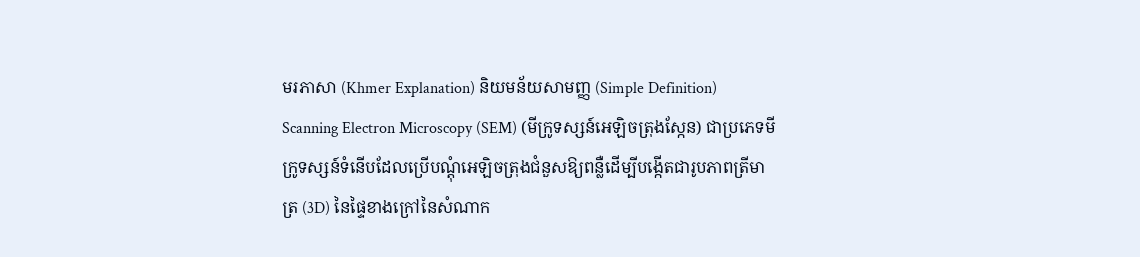មរភាសា (Khmer Explanation) និយមន័យសាមញ្ញ (Simple Definition)
Scanning Electron Microscopy (SEM) (មីក្រូទស្សន៍អេឡិចត្រុងស្កែន) ជាប្រភេទមីក្រូទស្សន៍ទំនើបដែលប្រើបណ្តុំអេឡិចត្រុងជំនួសឱ្យពន្លឺដើម្បីបង្កើតជារូបភាពត្រីមាត្រ (3D) នៃផ្ទៃខាងក្រៅនៃសំណាក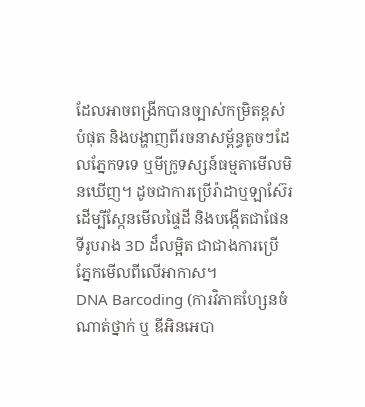ដែលអាចពង្រីកបានច្បាស់កម្រិតខ្ពស់បំផុត និងបង្ហាញពីរចនាសម្ព័ន្ធតូចៗដែលភ្នែកទទេ ឬមីក្រូទស្សន៍ធម្មតាមើលមិនឃើញ។ ដូចជាការប្រើរ៉ាដាឬឡាស៊ែរដើម្បីស្កែនមើលផ្ទៃដី និងបង្កើតជាផែនទីរូបរាង 3D ដ៏លម្អិត ជាជាងការប្រើភ្នែកមើលពីលើអាកាស។
DNA Barcoding (ការវិភាគហ្សែនចំណាត់ថ្នាក់ ឬ ឌីអិនអេបា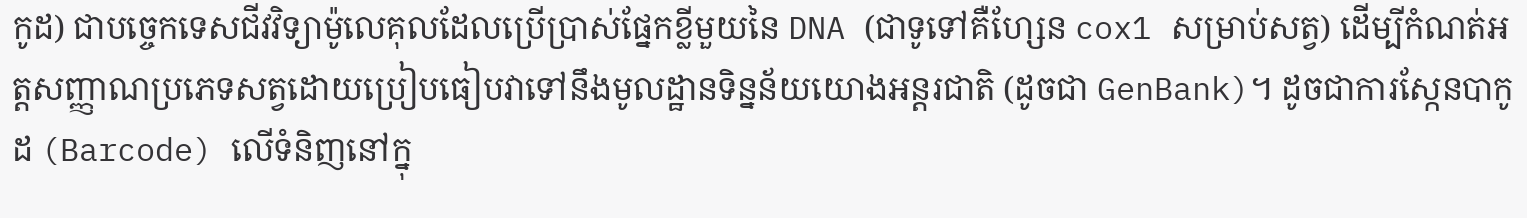កូដ) ជាបច្ចេកទេសជីវវិទ្យាម៉ូលេគុលដែលប្រើប្រាស់ផ្នែកខ្លីមួយនៃ DNA (ជាទូទៅគឺហ្សែន cox1 សម្រាប់សត្វ) ដើម្បីកំណត់អត្តសញ្ញាណប្រភេទសត្វដោយប្រៀបធៀបវាទៅនឹងមូលដ្ឋានទិន្នន័យយោងអន្តរជាតិ (ដូចជា GenBank)។ ដូចជាការស្កែនបាកូដ (Barcode) លើទំនិញនៅក្នុ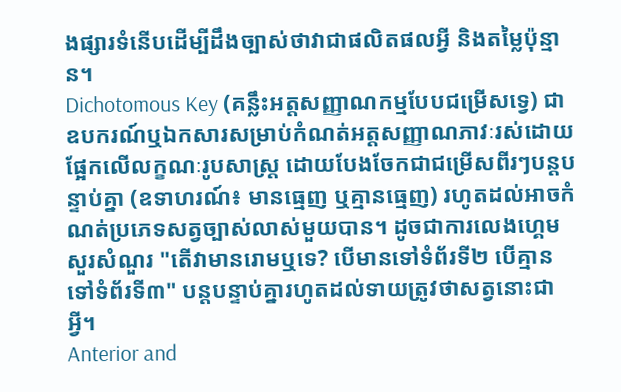ងផ្សារទំនើបដើម្បីដឹងច្បាស់ថាវាជាផលិតផលអ្វី និងតម្លៃប៉ុន្មាន។
Dichotomous Key (គន្លឹះអត្តសញ្ញាណកម្មបែបជម្រើសទ្វេ) ជាឧបករណ៍ឬឯកសារសម្រាប់កំណត់អត្តសញ្ញាណភាវៈរស់ដោយផ្អែកលើលក្ខណៈរូបសាស្ត្រ ដោយបែងចែកជាជម្រើសពីរៗបន្តបន្ទាប់គ្នា (ឧទាហរណ៍៖ មានធ្មេញ ឬគ្មានធ្មេញ) រហូតដល់អាចកំណត់ប្រភេទសត្វច្បាស់លាស់មួយបាន។ ដូចជាការលេងហ្គេមសួរសំណួរ "តើវាមានរោមឬទេ? បើមានទៅទំព័រទី២ បើគ្មានទៅទំព័រទី៣" បន្តបន្ទាប់គ្នារហូតដល់ទាយត្រូវថាសត្វនោះជាអ្វី។
Anterior and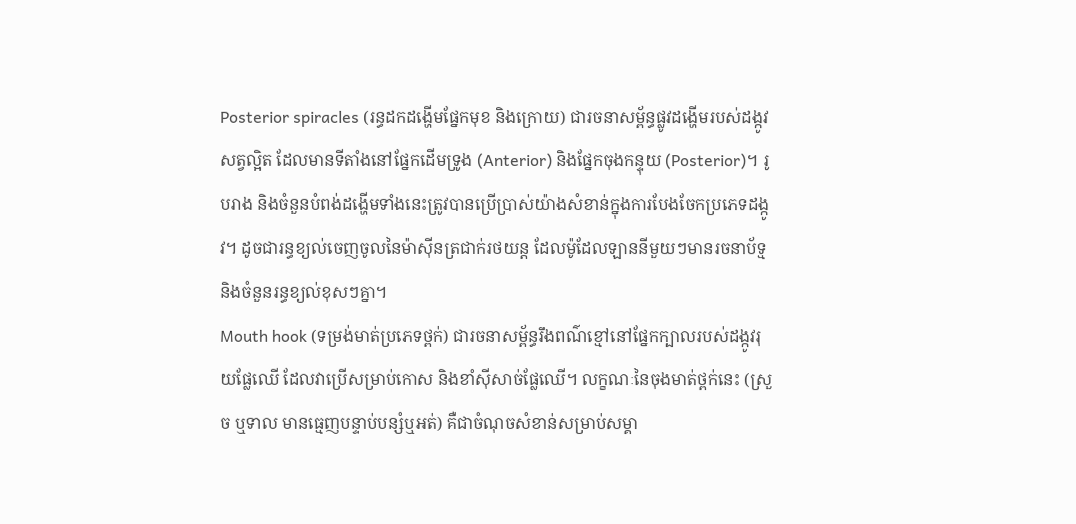Posterior spiracles (រន្ធដកដង្ហើមផ្នែកមុខ និងក្រោយ) ជារចនាសម្ព័ន្ធផ្លូវដង្ហើមរបស់ដង្កូវសត្វល្អិត ដែលមានទីតាំងនៅផ្នែកដើមទ្រូង (Anterior) និងផ្នែកចុងកន្ទុយ (Posterior)។ រូបរាង និងចំនួនបំពង់ដង្ហើមទាំងនេះត្រូវបានប្រើប្រាស់យ៉ាងសំខាន់ក្នុងការបែងចែកប្រភេទដង្កូវ។ ដូចជារន្ធខ្យល់ចេញចូលនៃម៉ាស៊ីនត្រជាក់រថយន្ត ដែលម៉ូដែលឡាននីមួយៗមានរចនាប័ទ្ម និងចំនួនរន្ធខ្យល់ខុសៗគ្នា។
Mouth hook (ទម្រង់មាត់ប្រភេទថ្ពក់) ជារចនាសម្ព័ន្ធរឹងពណ៌ខ្មៅនៅផ្នែកក្បាលរបស់ដង្កូវរុយផ្លែឈើ ដែលវាប្រើសម្រាប់កោស និងខាំស៊ីសាច់ផ្លែឈើ។ លក្ខណៈនៃចុងមាត់ថ្ពក់នេះ (ស្រួច ឬទាល មានធ្មេញបន្ទាប់បន្សំឬអត់) គឺជាចំណុចសំខាន់សម្រាប់សម្គា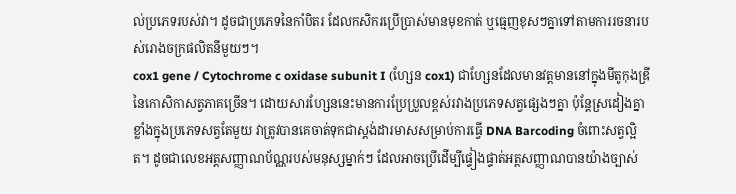ល់ប្រភេទរបស់វា។ ដូចជាប្រភេទនៃកាំបិតរ ដែលកសិករប្រើប្រាស់មានមុខកាត់ ឬធ្មេញខុសៗគ្នាទៅតាមការរចនារបស់រោងចក្រផលិតនីមួយៗ។
cox1 gene / Cytochrome c oxidase subunit I (ហ្សែន cox1) ជាហ្សែនដែលមានវត្តមាននៅក្នុងមីតូកុងឌ្រីនៃកោសិកាសត្វភាគច្រើន។ ដោយសារហ្សែននេះមានការប្រែប្រួលខ្ពស់រវាងប្រភេទសត្វផ្សេងៗគ្នា ប៉ុន្តែស្រដៀងគ្នាខ្លាំងក្នុងប្រភេទសត្វតែមួយ វាត្រូវបានគេចាត់ទុកជាស្តង់ដារមាសសម្រាប់ការធ្វើ DNA Barcoding ចំពោះសត្វល្អិត។ ដូចជាលេខអត្តសញ្ញាណប័ណ្ណរបស់មនុស្សម្នាក់ៗ ដែលអាចប្រើដើម្បីផ្ទៀងផ្ទាត់អត្តសញ្ញាណបានយ៉ាងច្បាស់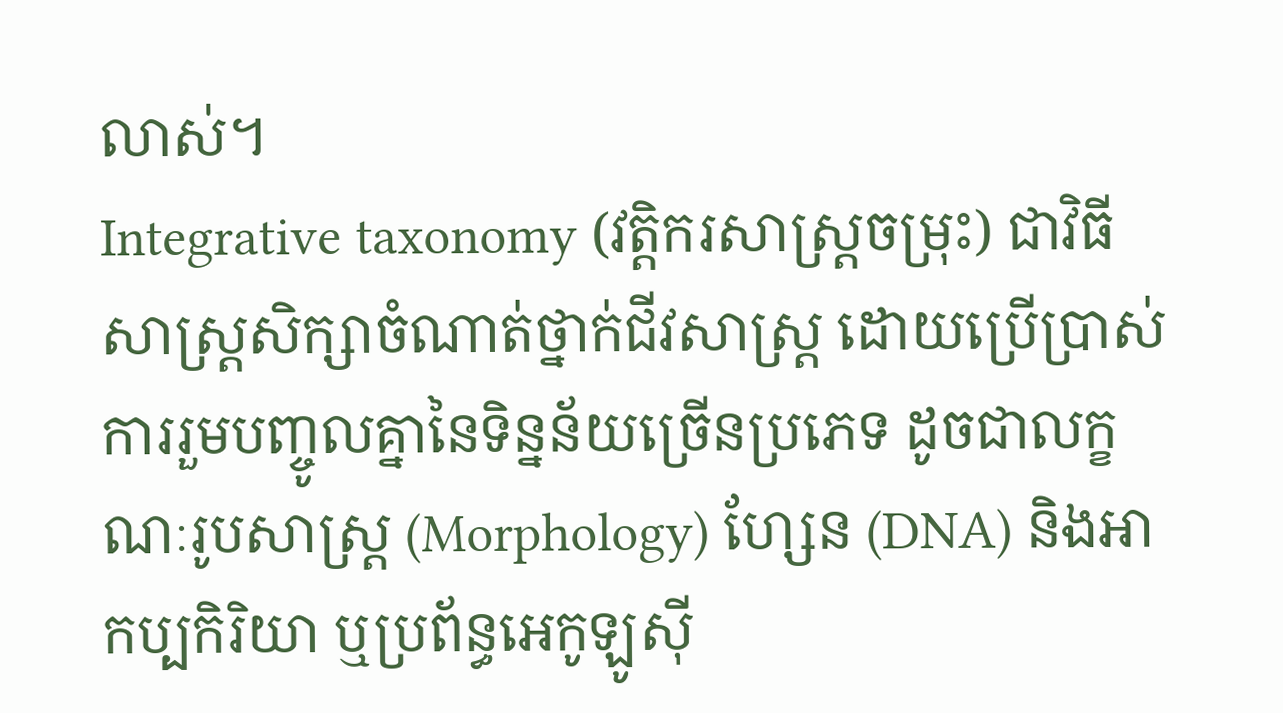លាស់។
Integrative taxonomy (វត្តិករសាស្ត្រចម្រុះ) ជាវិធីសាស្ត្រសិក្សាចំណាត់ថ្នាក់ជីវសាស្ត្រ ដោយប្រើប្រាស់ការរួមបញ្ចូលគ្នានៃទិន្នន័យច្រើនប្រភេទ ដូចជាលក្ខណៈរូបសាស្ត្រ (Morphology) ហ្សែន (DNA) និងអាកប្បកិរិយា ឬប្រព័ន្ធអេកូឡូស៊ី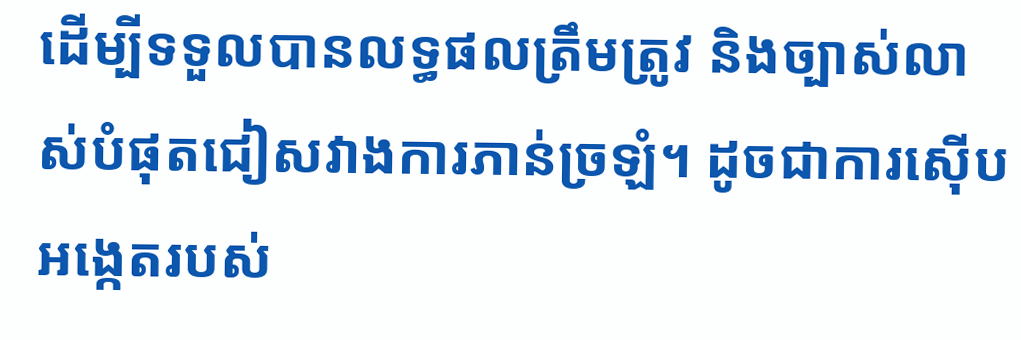ដើម្បីទទួលបានលទ្ធផលត្រឹមត្រូវ និងច្បាស់លាស់បំផុតជៀសវាងការភាន់ច្រឡំ។ ដូចជាការស៊ើបអង្កេតរបស់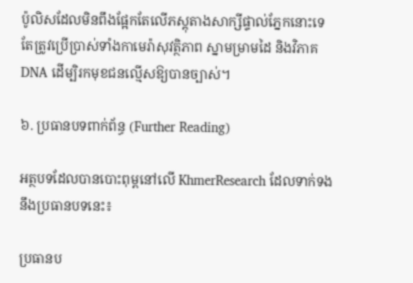ប៉ូលិសដែលមិនពឹងផ្អែកតែលើភស្តុតាងសាក្សីផ្ទាល់ភ្នែកនោះទេ តែត្រូវប្រើប្រាស់ទាំងកាមេរ៉ាសុវត្ថិភាព ស្នាមម្រាមដៃ និងវិភាគ DNA ដើម្បិរកមុខជនល្មើសឱ្យបានច្បាស់។

៦. ប្រធានបទពាក់ព័ន្ធ (Further Reading)

អត្ថបទដែលបានបោះពុម្ពនៅលើ KhmerResearch ដែលទាក់ទងនឹងប្រធានបទនេះ៖

ប្រធានប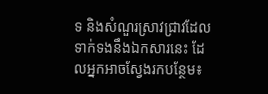ទ និងសំណួរស្រាវជ្រាវដែលទាក់ទងនឹងឯកសារនេះ ដែលអ្នកអាចស្វែងរកបន្ថែម៖